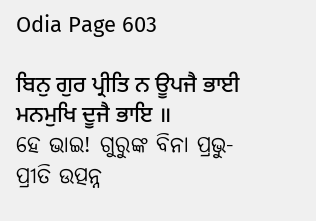Odia Page 603

ਬਿਨੁ ਗੁਰ ਪ੍ਰੀਤਿ ਨ ਊਪਜੈ ਭਾਈ ਮਨਮੁਖਿ ਦੂਜੈ ਭਾਇ ॥
ହେ ଭାଇ! ଗୁରୁଙ୍କ ବିନା ପ୍ରଭୁ-ପ୍ରୀତି ଉତ୍ପନ୍ନ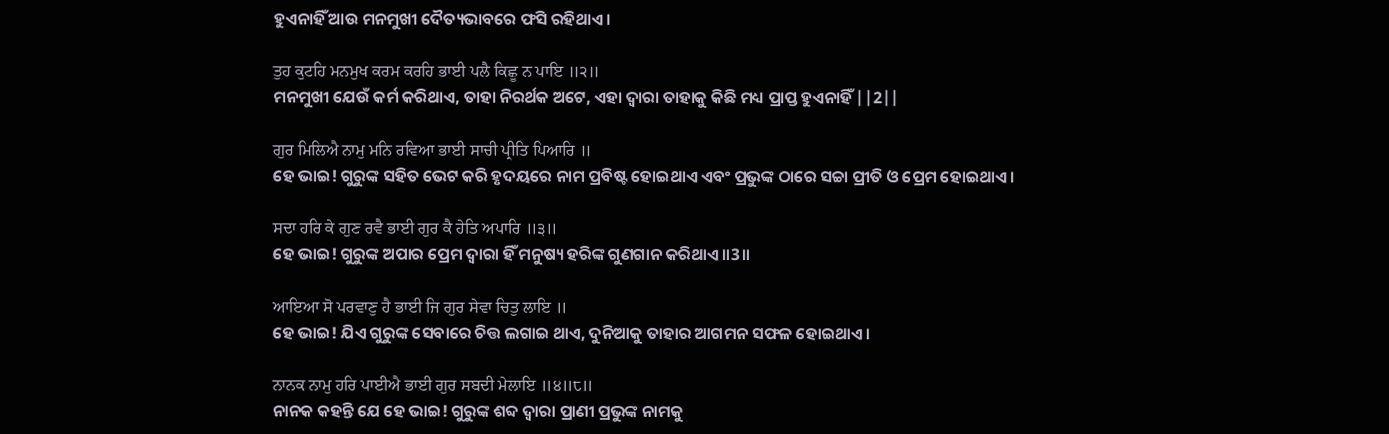ହୁଏନାହିଁ ଆଉ ମନମୁଖୀ ଦୈତ୍ୟଭାବରେ ଫସି ରହିଥାଏ।

ਤੁਹ ਕੁਟਹਿ ਮਨਮੁਖ ਕਰਮ ਕਰਹਿ ਭਾਈ ਪਲੈ ਕਿਛੂ ਨ ਪਾਇ ॥੨॥
ମନମୁଖୀ ଯେଉଁ କର୍ମ କରିଥାଏ, ତାହା ନିରର୍ଥକ ଅଟେ, ଏହା ଦ୍ଵାରା ତାହାକୁ କିଛି ମଧ୍ୟ ପ୍ରାପ୍ତ ହୁଏନାହିଁ ||2||

ਗੁਰ ਮਿਲਿਐ ਨਾਮੁ ਮਨਿ ਰਵਿਆ ਭਾਈ ਸਾਚੀ ਪ੍ਰੀਤਿ ਪਿਆਰਿ ॥
ହେ ଭାଇ! ଗୁରୁଙ୍କ ସହିତ ଭେଟ କରି ହୃଦୟରେ ନାମ ପ୍ରବିଷ୍ଟ ହୋଇଥାଏ ଏବଂ ପ୍ରଭୁଙ୍କ ଠାରେ ସଚ୍ଚା ପ୍ରୀତି ଓ ପ୍ରେମ ହୋଇଥାଏ।

ਸਦਾ ਹਰਿ ਕੇ ਗੁਣ ਰਵੈ ਭਾਈ ਗੁਰ ਕੈ ਹੇਤਿ ਅਪਾਰਿ ॥੩॥
ହେ ଭାଇ! ଗୁରୁଙ୍କ ଅପାର ପ୍ରେମ ଦ୍ଵାରା ହିଁ ମନୁଷ୍ୟ ହରିଙ୍କ ଗୁଣଗାନ କରିଥାଏ ॥3॥

ਆਇਆ ਸੋ ਪਰਵਾਣੁ ਹੈ ਭਾਈ ਜਿ ਗੁਰ ਸੇਵਾ ਚਿਤੁ ਲਾਇ ॥
ହେ ଭାଇ! ଯିଏ ଗୁରୁଙ୍କ ସେବାରେ ଚିତ୍ତ ଲଗାଇ ଥାଏ, ଦୁନିଆକୁ ତାହାର ଆଗମନ ସଫଳ ହୋଇଥାଏ।

ਨਾਨਕ ਨਾਮੁ ਹਰਿ ਪਾਈਐ ਭਾਈ ਗੁਰ ਸਬਦੀ ਮੇਲਾਇ ॥੪॥੮॥
ନାନକ କହନ୍ତି ଯେ ହେ ଭାଇ! ଗୁରୁଙ୍କ ଶବ୍ଦ ଦ୍ଵାରା ପ୍ରାଣୀ ପ୍ରଭୁଙ୍କ ନାମକୁ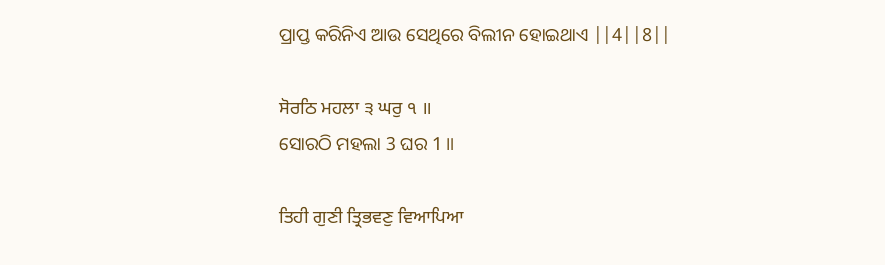ପ୍ରାପ୍ତ କରିନିଏ ଆଉ ସେଥିରେ ବିଲୀନ ହୋଇଥାଏ ||4||8||

ਸੋਰਠਿ ਮਹਲਾ ੩ ਘਰੁ ੧ ॥
ସୋରଠି ମହଲା 3 ଘର 1 ॥

ਤਿਹੀ ਗੁਣੀ ਤ੍ਰਿਭਵਣੁ ਵਿਆਪਿਆ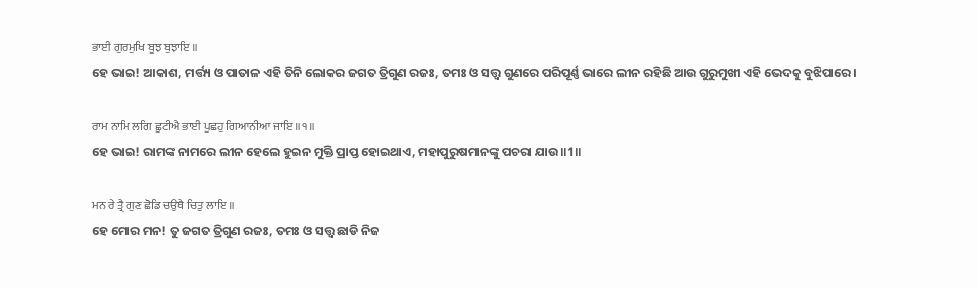ਭਾਈ ਗੁਰਮੁਖਿ ਬੂਝ ਬੁਝਾਇ ॥
ହେ ଭାଇ! ଆକାଶ, ମର୍ତ୍ତ୍ୟ ଓ ପାତାଳ ଏହି ତିନି ଲୋକର ଜଗତ ତ୍ରିଗୁଣ ରଜଃ, ତମଃ ଓ ସତ୍ତ୍ଵ ଗୁଣରେ ପରିପୂର୍ଣ୍ଣ ଭାରେ ଲୀନ ରହିଛି ଆଉ ଗୁରୁମୁଖୀ ଏହି ଭେଦକୁ ବୁଝିପାରେ।

ਰਾਮ ਨਾਮਿ ਲਗਿ ਛੂਟੀਐ ਭਾਈ ਪੂਛਹੁ ਗਿਆਨੀਆ ਜਾਇ ॥੧॥
ହେ ଭାଇ! ରାମଙ୍କ ନାମରେ ଲୀନ ହେଲେ ହୁଇନ ମୁକ୍ତି ପ୍ରାପ୍ତ ହୋଇଥାଏ, ମହାପୁରୁଷମାନଙ୍କୁ ପଚରା ଯାଉ॥1॥

ਮਨ ਰੇ ਤ੍ਰੈ ਗੁਣ ਛੋਡਿ ਚਉਥੈ ਚਿਤੁ ਲਾਇ ॥
ହେ ମୋର ମନ! ତୁ ଜଗତ ତ୍ରିଗୁଣ ରଜଃ, ତମଃ ଓ ସତ୍ତ୍ଵ ଛାଡି ନିଜ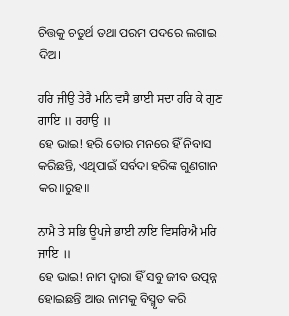ଚିତ୍ତକୁ ଚତୁର୍ଥ ତଥା ପରମ ପଦରେ ଲଗାଇ ଦିଅ।

ਹਰਿ ਜੀਉ ਤੇਰੈ ਮਨਿ ਵਸੈ ਭਾਈ ਸਦਾ ਹਰਿ ਕੇ ਗੁਣ ਗਾਇ ॥ ਰਹਾਉ ॥
ହେ ଭାଇ! ହରି ତୋର ମନରେ ହିଁ ନିବାସ କରିଛନ୍ତି, ଏଥିପାଇଁ ସର୍ବଦା ହରିଙ୍କ ଗୁଣଗାନ କର॥ରୁହ॥

ਨਾਮੈ ਤੇ ਸਭਿ ਊਪਜੇ ਭਾਈ ਨਾਇ ਵਿਸਰਿਐ ਮਰਿ ਜਾਇ ॥
ହେ ଭାଇ! ନାମ ଦ୍ଵାରା ହିଁ ସବୁ ଜୀବ ଉତ୍ପନ୍ନ ହୋଇଛନ୍ତି ଆଉ ନାମକୁ ବିସ୍ମୃତ କରି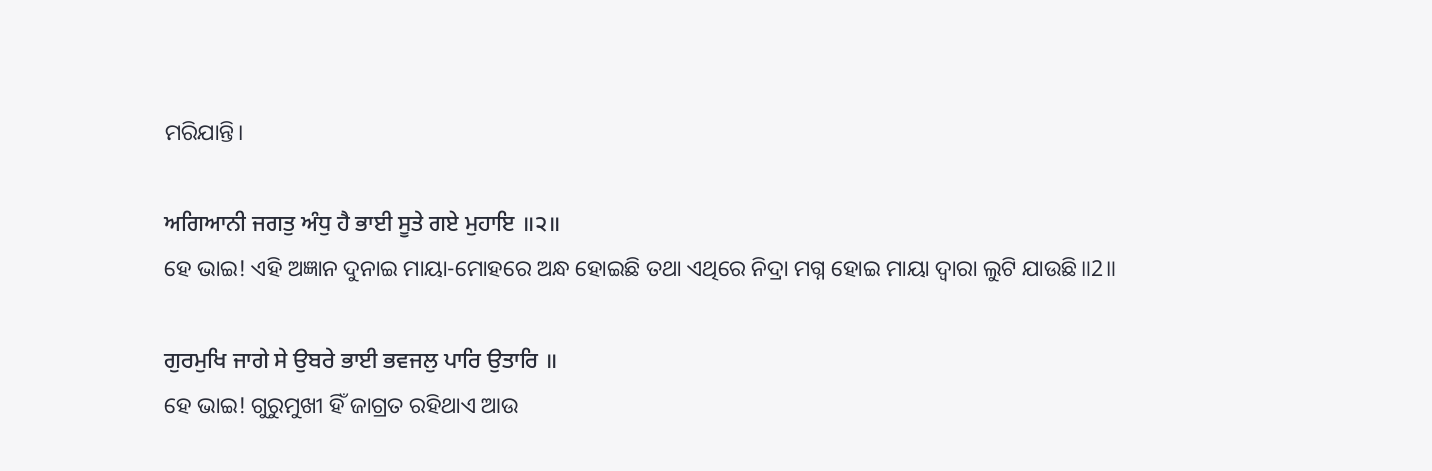ମରିଯାନ୍ତି।

ਅਗਿਆਨੀ ਜਗਤੁ ਅੰਧੁ ਹੈ ਭਾਈ ਸੂਤੇ ਗਏ ਮੁਹਾਇ ॥੨॥
ହେ ଭାଇ! ଏହି ଅଜ୍ଞାନ ଦୁନାଇ ମାୟା-ମୋହରେ ଅନ୍ଧ ହୋଇଛି ତଥା ଏଥିରେ ନିଦ୍ରା ମଗ୍ନ ହୋଇ ମାୟା ଦ୍ଵାରା ଲୁଟି ଯାଉଛି॥2॥

ਗੁਰਮੁਖਿ ਜਾਗੇ ਸੇ ਉਬਰੇ ਭਾਈ ਭਵਜਲੁ ਪਾਰਿ ਉਤਾਰਿ ॥
ହେ ଭାଇ! ଗୁରୁମୁଖୀ ହିଁ ଜାଗ୍ରତ ରହିଥାଏ ଆଉ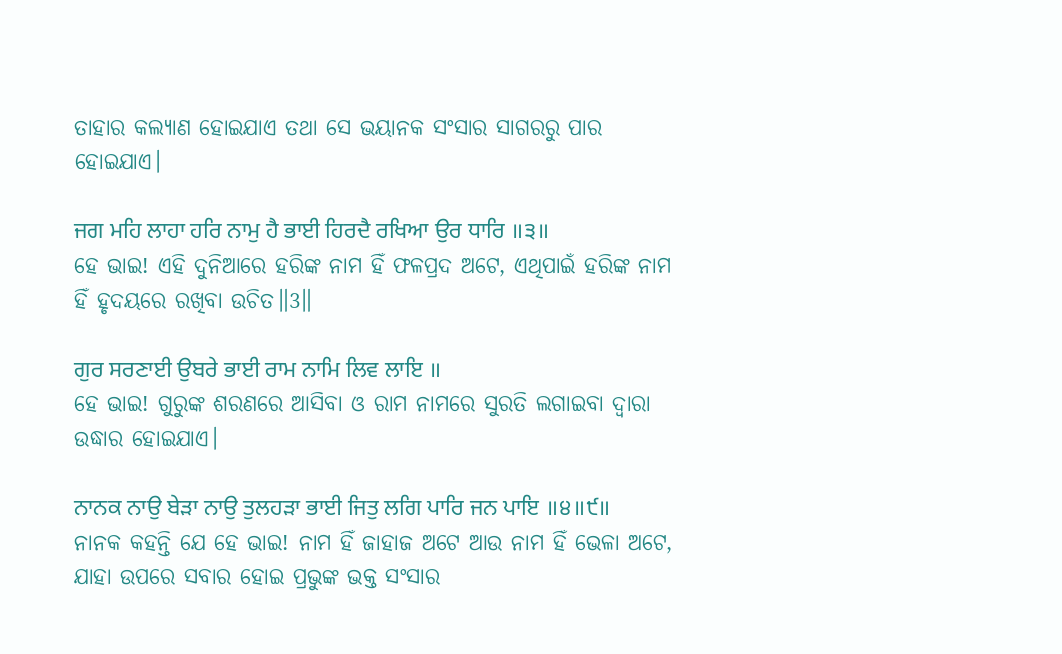ତାହାର କଲ୍ୟାଣ ହୋଇଯାଏ ତଥା ସେ ଭୟାନକ ସଂସାର ସାଗରରୁ ପାର ହୋଇଯାଏ।

ਜਗ ਮਹਿ ਲਾਹਾ ਹਰਿ ਨਾਮੁ ਹੈ ਭਾਈ ਹਿਰਦੈ ਰਖਿਆ ਉਰ ਧਾਰਿ ॥੩॥
ହେ ଭାଇ! ଏହି ଦୁନିଆରେ ହରିଙ୍କ ନାମ ହିଁ ଫଳପ୍ରଦ ଅଟେ, ଏଥିପାଇଁ ହରିଙ୍କ ନାମ ହିଁ ହୃଦୟରେ ରଖିବା ଉଚିତ॥3॥

ਗੁਰ ਸਰਣਾਈ ਉਬਰੇ ਭਾਈ ਰਾਮ ਨਾਮਿ ਲਿਵ ਲਾਇ ॥
ହେ ଭାଇ! ଗୁରୁଙ୍କ ଶରଣରେ ଆସିବା ଓ ରାମ ନାମରେ ସୁରତି ଲଗାଇବା ଦ୍ଵାରା ଉଦ୍ଧାର ହୋଇଯାଏ।

ਨਾਨਕ ਨਾਉ ਬੇੜਾ ਨਾਉ ਤੁਲਹੜਾ ਭਾਈ ਜਿਤੁ ਲਗਿ ਪਾਰਿ ਜਨ ਪਾਇ ॥੪॥੯॥
ନାନକ କହନ୍ତି ଯେ ହେ ଭାଇ! ନାମ ହିଁ ଜାହାଜ ଅଟେ ଆଉ ନାମ ହିଁ ଭେଳା ଅଟେ, ଯାହା ଉପରେ ସବାର ହୋଇ ପ୍ରଭୁଙ୍କ ଭକ୍ତ ସଂସାର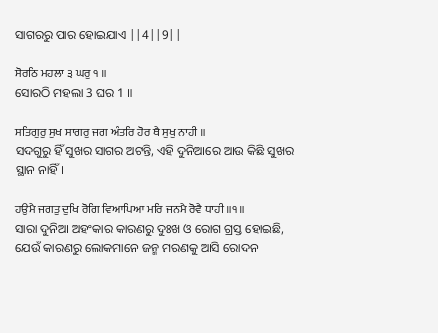ସାଗରରୁ ପାର ହୋଇଯାଏ ||4||9||

ਸੋਰਠਿ ਮਹਲਾ ੩ ਘਰੁ ੧ ॥
ସୋରଠି ମହଲା 3 ଘର 1 ॥

ਸਤਿਗੁਰੁ ਸੁਖ ਸਾਗਰੁ ਜਗ ਅੰਤਰਿ ਹੋਰ ਥੈ ਸੁਖੁ ਨਾਹੀ ॥
ସଦଗୁରୁ ହିଁ ସୁଖର ସାଗର ଅଟନ୍ତି, ଏହି ଦୁନିଆରେ ଆଉ କିଛି ସୁଖର ସ୍ଥାନ ନାହିଁ।

ਹਉਮੈ ਜਗਤੁ ਦੁਖਿ ਰੋਗਿ ਵਿਆਪਿਆ ਮਰਿ ਜਨਮੈ ਰੋਵੈ ਧਾਹੀ ॥੧॥
ସାରା ଦୁନିଆ ଅହଂକାର କାରଣରୁ ଦୁଃଖ ଓ ରୋଗ ଗ୍ରସ୍ତ ହୋଇଛି, ଯେଉଁ କାରଣରୁ ଲୋକମାନେ ଜନ୍ମ ମରଣକୁ ଆସି ରୋଦନ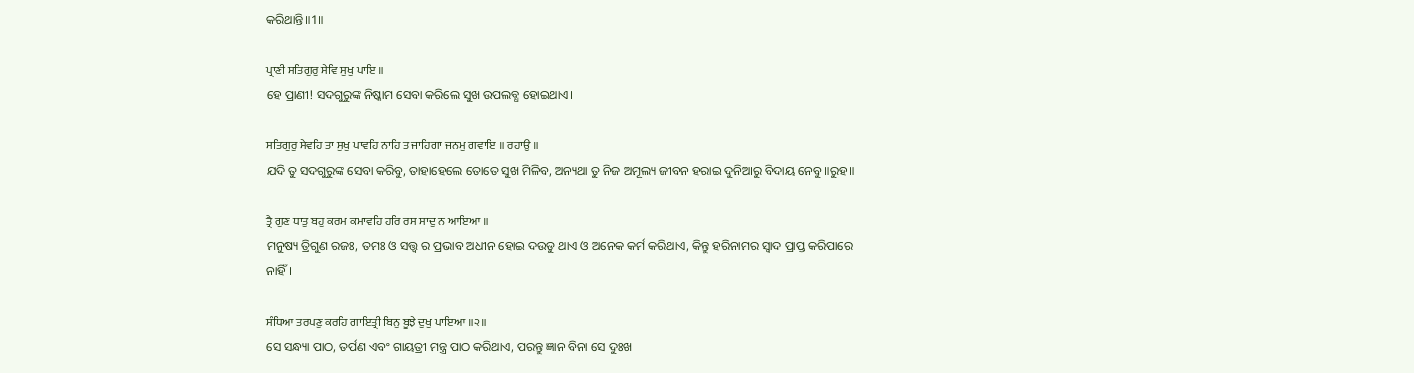କରିଥାନ୍ତି॥1॥

ਪ੍ਰਾਣੀ ਸਤਿਗੁਰੁ ਸੇਵਿ ਸੁਖੁ ਪਾਇ ॥
ହେ ପ୍ରାଣୀ! ସଦଗୁରୁଙ୍କ ନିଷ୍କାମ ସେବା କରିଲେ ସୁଖ ଉପଲବ୍ଧ ହୋଇଥାଏ।

ਸਤਿਗੁਰੁ ਸੇਵਹਿ ਤਾ ਸੁਖੁ ਪਾਵਹਿ ਨਾਹਿ ਤ ਜਾਹਿਗਾ ਜਨਮੁ ਗਵਾਇ ॥ ਰਹਾਉ ॥
ଯଦି ତୁ ସଦଗୁରୁଙ୍କ ସେବା କରିବୁ, ତାହାହେଲେ ତୋତେ ସୁଖ ମିଳିବ, ଅନ୍ୟଥା ତୁ ନିଜ ଅମୂଲ୍ୟ ଜୀବନ ହରାଇ ଦୁନିଆରୁ ବିଦାୟ ନେବୁ॥ରୁହ॥

ਤ੍ਰੈ ਗੁਣ ਧਾਤੁ ਬਹੁ ਕਰਮ ਕਮਾਵਹਿ ਹਰਿ ਰਸ ਸਾਦੁ ਨ ਆਇਆ ॥
ମନୁଷ୍ୟ ତ୍ରିଗୁଣ ରଜଃ, ତମଃ ଓ ସତ୍ତ୍ଵ ର ପ୍ରଭାବ ଅଧୀନ ହୋଇ ଦଉଡୁ ଥାଏ ଓ ଅନେକ କର୍ମ କରିଥାଏ, କିନ୍ତୁ ହରିନାମର ସ୍ଵାଦ ପ୍ରାପ୍ତ କରିପାରେ ନାହିଁ।

ਸੰਧਿਆ ਤਰਪਣੁ ਕਰਹਿ ਗਾਇਤ੍ਰੀ ਬਿਨੁ ਬੂਝੇ ਦੁਖੁ ਪਾਇਆ ॥੨॥
ସେ ସନ୍ଧ୍ୟା ପାଠ, ତର୍ପଣ ଏବଂ ଗାୟତ୍ରୀ ମନ୍ତ୍ର ପାଠ କରିଥାଏ, ପରନ୍ତୁ ଜ୍ଞାନ ବିନା ସେ ଦୁଃଖ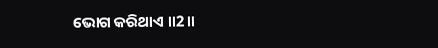ଭୋଗ କରିଥାଏ ॥2॥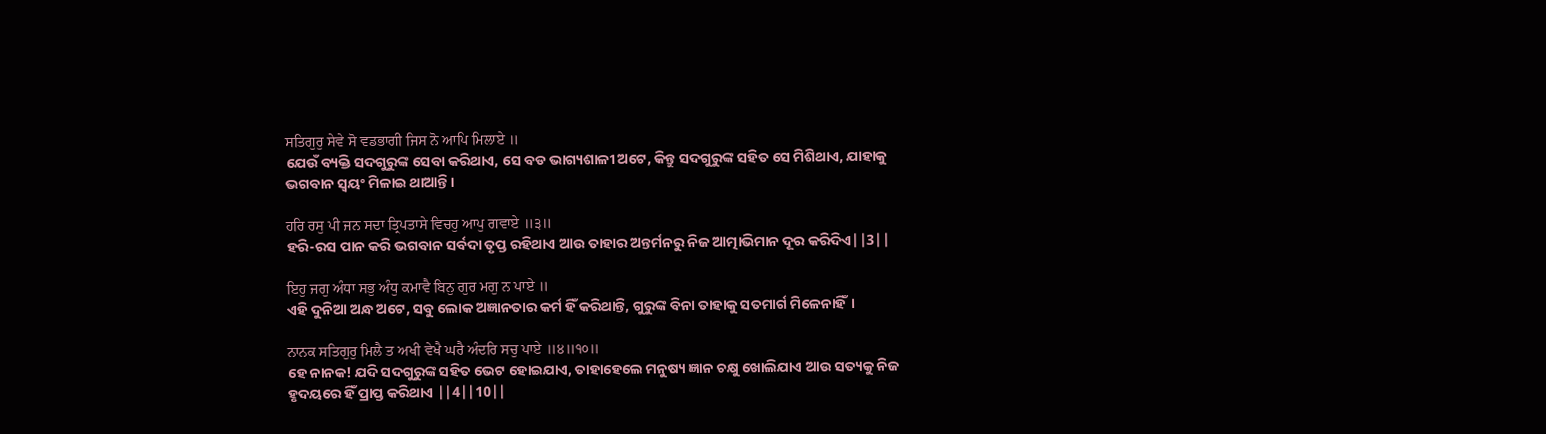ਸਤਿਗੁਰੁ ਸੇਵੇ ਸੋ ਵਡਭਾਗੀ ਜਿਸ ਨੋ ਆਪਿ ਮਿਲਾਏ ॥
ଯେଉଁ ବ୍ୟକ୍ତି ସଦଗୁରୁଙ୍କ ସେବା କରିଥାଏ, ସେ ବଡ ଭାଗ୍ୟଶାଳୀ ଅଟେ, କିନ୍ତୁ ସଦଗୁରୁଙ୍କ ସହିତ ସେ ମିଶିଥାଏ, ଯାହାକୁ ଭଗବାନ ସ୍ଵୟଂ ମିଳାଇ ଥାଆନ୍ତି।

ਹਰਿ ਰਸੁ ਪੀ ਜਨ ਸਦਾ ਤ੍ਰਿਪਤਾਸੇ ਵਿਚਹੁ ਆਪੁ ਗਵਾਏ ॥੩॥
ହରି-ରସ ପାନ କରି ଭଗବାନ ସର୍ବଦା ତୃପ୍ତ ରହିଥାଏ ଆଉ ତାହାର ଅନ୍ତର୍ମନରୁ ନିଜ ଆତ୍ମାଭିମାନ ଦୂର କରିଦିଏ||3||

ਇਹੁ ਜਗੁ ਅੰਧਾ ਸਭੁ ਅੰਧੁ ਕਮਾਵੈ ਬਿਨੁ ਗੁਰ ਮਗੁ ਨ ਪਾਏ ॥
ଏହି ଦୁନିଆ ଅନ୍ଧ ଅଟେ, ସବୁ ଲୋକ ଅଜ୍ଞାନତାର କର୍ମ ହିଁ କରିଥାନ୍ତି, ଗୁରୁଙ୍କ ବିନା ତାହାକୁ ସତମାର୍ଗ ମିଳେନାହିଁ।

ਨਾਨਕ ਸਤਿਗੁਰੁ ਮਿਲੈ ਤ ਅਖੀ ਵੇਖੈ ਘਰੈ ਅੰਦਰਿ ਸਚੁ ਪਾਏ ॥੪॥੧੦॥
ହେ ନାନକ! ଯଦି ସଦଗୁରୁଙ୍କ ସହିତ ଭେଟ ହୋଇଯାଏ, ତାହାହେଲେ ମନୁଷ୍ୟ ଜ୍ଞାନ ଚକ୍ଷୁ ଖୋଲିଯାଏ ଆଉ ସତ୍ୟକୁ ନିଜ ହୃଦୟରେ ହିଁ ପ୍ରାପ୍ତ କରିଥାଏ ||4||10||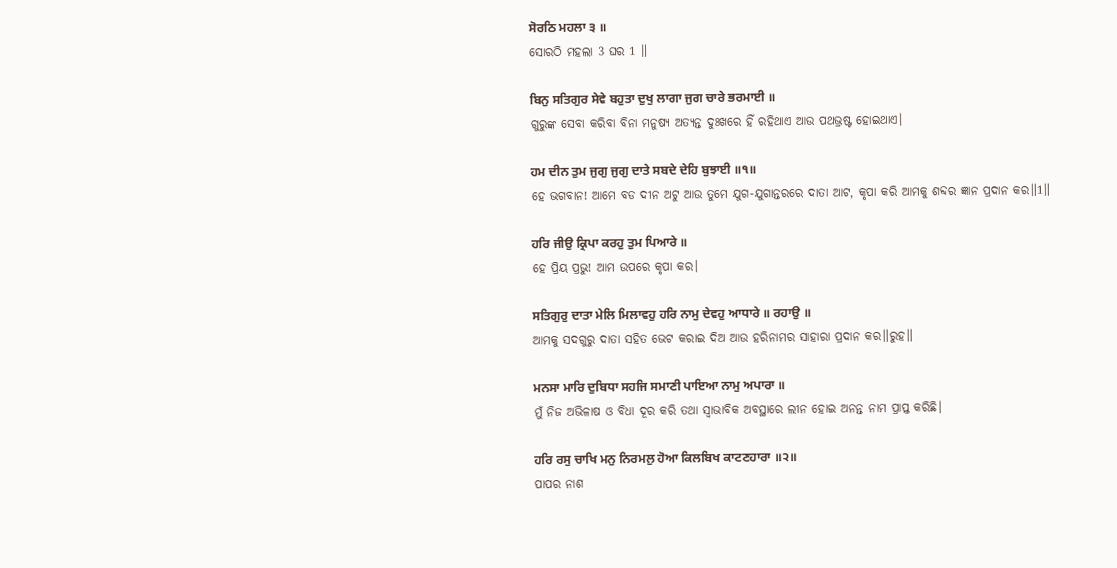ਸੋਰਠਿ ਮਹਲਾ ੩ ॥
ସୋରଠି ମହଲା 3 ଘର 1 ॥

ਬਿਨੁ ਸਤਿਗੁਰ ਸੇਵੇ ਬਹੁਤਾ ਦੁਖੁ ਲਾਗਾ ਜੁਗ ਚਾਰੇ ਭਰਮਾਈ ॥
ଗୁରୁଙ୍କ ସେବା କରିବା ବିନା ମନୁଷ୍ୟ ଅତ୍ୟନ୍ତ ଦୁଃଖରେ ହିଁ ରହିଥାଏ ଆଉ ପଥଭ୍ରଷ୍ଟ ହୋଇଥାଏ।

ਹਮ ਦੀਨ ਤੁਮ ਜੁਗੁ ਜੁਗੁ ਦਾਤੇ ਸਬਦੇ ਦੇਹਿ ਬੁਝਾਈ ॥੧॥
ହେ ଭଗବାନ! ଆମେ ବଡ ଦୀନ ଅଟୁ ଆଉ ତୁମେ ଯୁଗ-ଯୁଗାନ୍ତରରେ ଦାତା ଆଟ, କୃପା କରି ଆମକୁ ଶବ୍ଦର ଜ୍ଞାନ ପ୍ରଦାନ କର॥1॥

ਹਰਿ ਜੀਉ ਕ੍ਰਿਪਾ ਕਰਹੁ ਤੁਮ ਪਿਆਰੇ ॥
ହେ ପ୍ରିୟ ପ୍ରଭୁ! ଆମ ଉପରେ କୃପା କର।

ਸਤਿਗੁਰੁ ਦਾਤਾ ਮੇਲਿ ਮਿਲਾਵਹੁ ਹਰਿ ਨਾਮੁ ਦੇਵਹੁ ਆਧਾਰੇ ॥ ਰਹਾਉ ॥
ଆମକୁ ସଦଗୁରୁ ଦାତା ସହିତ ଭେଟ କରାଇ ଦିଅ ଆଉ ହରିନାମର ସାହାରା ପ୍ରଦାନ କର॥ରୁହ॥

ਮਨਸਾ ਮਾਰਿ ਦੁਬਿਧਾ ਸਹਜਿ ਸਮਾਣੀ ਪਾਇਆ ਨਾਮੁ ਅਪਾਰਾ ॥
ମୁଁ ନିଜ ଅଭିଳାଷ ଓ ବିଧା ଦୂର କରି ତଥା ସ୍ଵାଭାବିକ ଅବସ୍ଥାରେ ଲୀନ ହୋଇ ଅନନ୍ତ ନାମ ପ୍ରାପ୍ତ କରିଛି।

ਹਰਿ ਰਸੁ ਚਾਖਿ ਮਨੁ ਨਿਰਮਲੁ ਹੋਆ ਕਿਲਬਿਖ ਕਾਟਣਹਾਰਾ ॥੨॥
ପାପର ନାଶ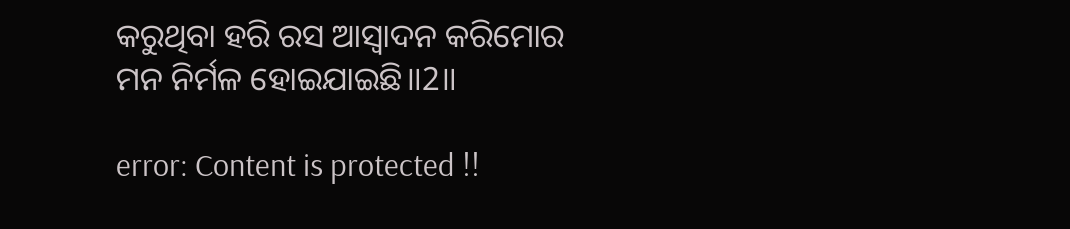କରୁଥିବା ହରି ରସ ଆସ୍ଵାଦନ କରିମୋର ମନ ନିର୍ମଳ ହୋଇଯାଇଛି॥2॥

error: Content is protected !!